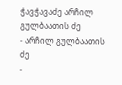ჭავჭავაძე არჩილ გულბაათის ძე
- არჩილ გულბაათის ძე
-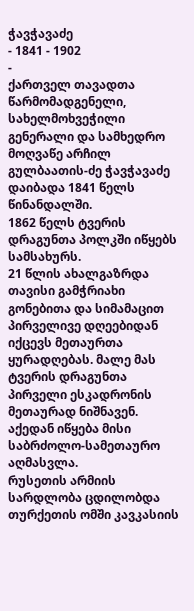ჭავჭავაძე
- 1841 - 1902
-
ქართველ თავადთა წარმომადგენელი, სახელმოხვეჭილი გენერალი და სამხედრო მოღვაწე არჩილ გულბაათის-ძე ჭავჭავაძე დაიბადა 1841 წელს წინანდალში.
1862 წელს ტვერის დრაგუნთა პოლკში იწყებს სამსახურს.
21 წლის ახალგაზრდა თავისი გამჭრიახი გონებითა და სიმამაცით პირველივე დღეებიდან იქცევს მეთაურთა ყურადღებას. მალე მას ტვერის დრაგუნთა პირველი ესკადრონის მეთაურად ნიშნავენ.
აქედან იწყება მისი საბრძოლო-სამეთაურო აღმასვლა.
რუსეთის არმიის სარდლობა ცდილობდა თურქეთის ომში კავკასიის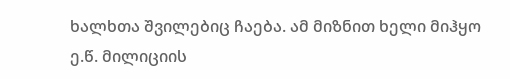ხალხთა შვილებიც ჩაება. ამ მიზნით ხელი მიჰყო ე.წ. მილიციის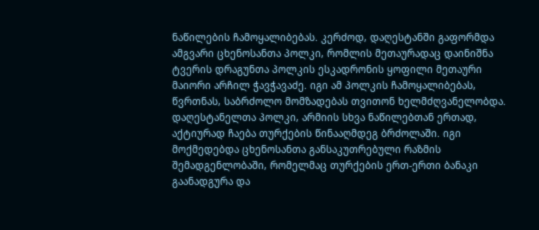ნაწილების ჩამოყალიბებას. კერძოდ, დაღესტანში გაფორმდა ამგვარი ცხენოსანთა პოლკი, რომლის მეთაურადაც დაინიშნა ტვერის დრაგუნთა პოლკის ესკადრონის ყოფილი მეთაური მაიორი არჩილ ჭავჭავაძე. იგი ამ პოლკის ჩამოყალიბებას, წვრთნას, საბრძოლო მომზადებას თვითონ ხელმძღვანელობდა.
დაღესტანელთა პოლკი, არმიის სხვა ნაწილებთან ერთად, აქტიურად ჩაება თურქების წინააღმდეგ ბრძოლაში. იგი მოქმედებდა ცხენოსანთა განსაკუთრებული რაზმის შემადგენლობაში, რომელმაც თურქების ერთ-ერთი ბანაკი გაანადგურა და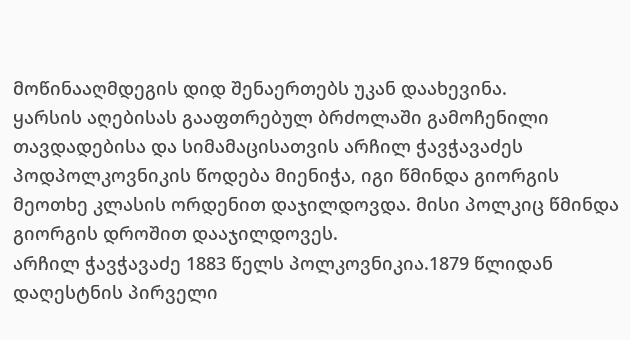მოწინააღმდეგის დიდ შენაერთებს უკან დაახევინა.
ყარსის აღებისას გააფთრებულ ბრძოლაში გამოჩენილი თავდადებისა და სიმამაცისათვის არჩილ ჭავჭავაძეს პოდპოლკოვნიკის წოდება მიენიჭა, იგი წმინდა გიორგის მეოთხე კლასის ორდენით დაჯილდოვდა. მისი პოლკიც წმინდა გიორგის დროშით დააჯილდოვეს.
არჩილ ჭავჭავაძე 1883 წელს პოლკოვნიკია.1879 წლიდან დაღესტნის პირველი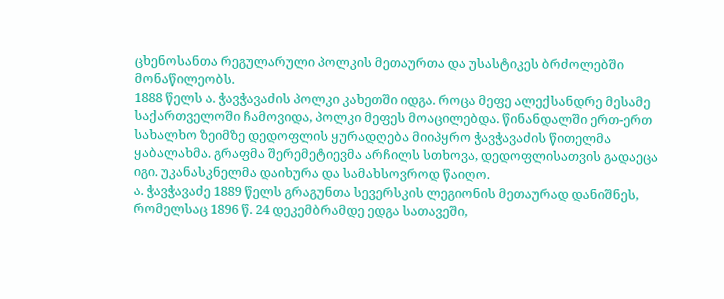ცხენოსანთა რეგულარული პოლკის მეთაურთა და უსასტიკეს ბრძოლებში მონაწილეობს.
1888 წელს ა. ჭავჭავაძის პოლკი კახეთში იდგა. როცა მეფე ალექსანდრე მესამე საქართველოში ჩამოვიდა, პოლკი მეფეს მოაცილებდა. წინანდალში ერთ-ერთ სახალხო ზეიმზე დედოფლის ყურადღება მიიპყრო ჭავჭავაძის წითელმა ყაბალახმა. გრაფმა შერემეტიევმა არჩილს სთხოვა, დედოფლისათვის გადაეცა იგი. უკანასკნელმა დაიხურა და სამახსოვროდ წაიღო.
ა. ჭავჭავაძე 1889 წელს გრაგუნთა სევერსკის ლეგიონის მეთაურად დანიშნეს, რომელსაც 1896 წ. 24 დეკემბრამდე ედგა სათავეში,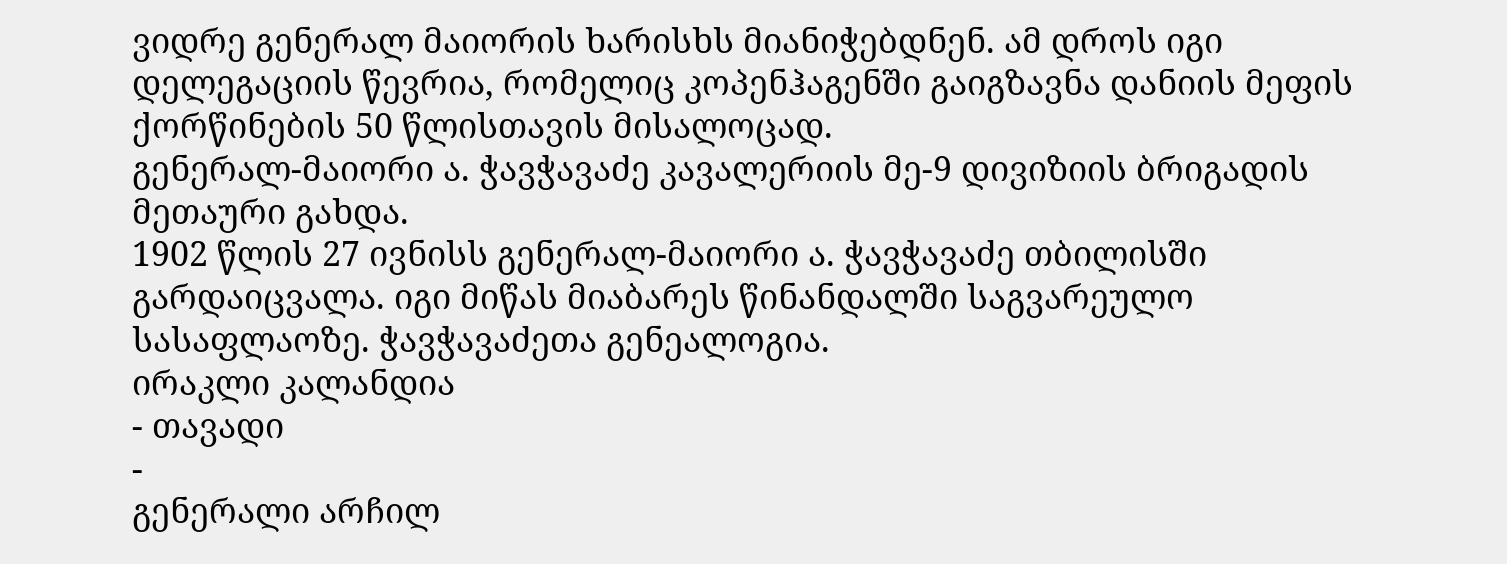ვიდრე გენერალ მაიორის ხარისხს მიანიჭებდნენ. ამ დროს იგი დელეგაციის წევრია, რომელიც კოპენჰაგენში გაიგზავნა დანიის მეფის ქორწინების 50 წლისთავის მისალოცად.
გენერალ-მაიორი ა. ჭავჭავაძე კავალერიის მე-9 დივიზიის ბრიგადის მეთაური გახდა.
1902 წლის 27 ივნისს გენერალ-მაიორი ა. ჭავჭავაძე თბილისში გარდაიცვალა. იგი მიწას მიაბარეს წინანდალში საგვარეულო სასაფლაოზე. ჭავჭავაძეთა გენეალოგია.
ირაკლი კალანდია
- თავადი
-
გენერალი არჩილ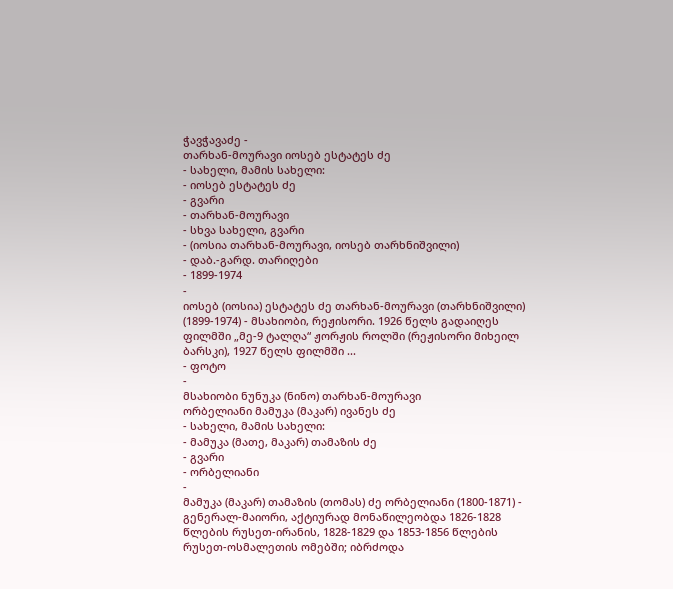ჭავჭავაძე -
თარხან-მოურავი იოსებ ესტატეს ძე
- სახელი, მამის სახელი:
- იოსებ ესტატეს ძე
- გვარი
- თარხან-მოურავი
- სხვა სახელი, გვარი
- (იოსია თარხან-მოურავი, იოსებ თარხნიშვილი)
- დაბ.-გარდ. თარიღები
- 1899-1974
-
იოსებ (იოსია) ესტატეს ძე თარხან-მოურავი (თარხნიშვილი) (1899-1974) - მსახიობი, რეჟისორი. 1926 წელს გადაიღეს ფილმში „მე-9 ტალღა“ ჟორჟის როლში (რეჟისორი მიხეილ ბარსკი), 1927 წელს ფილმში ...
- ფოტო
-
მსახიობი ნუნუკა (ნინო) თარხან-მოურავი
ორბელიანი მამუკა (მაკარ) ივანეს ძე
- სახელი, მამის სახელი:
- მამუკა (მათე, მაკარ) თამაზის ძე
- გვარი
- ორბელიანი
-
მამუკა (მაკარ) თამაზის (თომას) ძე ორბელიანი (1800-1871) - გენერალ-მაიორი, აქტიურად მონაწილეობდა 1826-1828 წლების რუსეთ-ირანის, 1828-1829 და 1853-1856 წლების რუსეთ-ოსმალეთის ომებში; იბრძოდა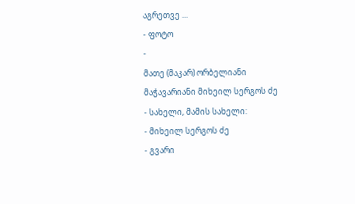აგრეთვე ...
- ფოტო
-
მათე (მაკარ) ორბელიანი
მაჭავარიანი მიხეილ სერგოს ძე
- სახელი, მამის სახელი:
- მიხეილ სერგოს ძე
- გვარი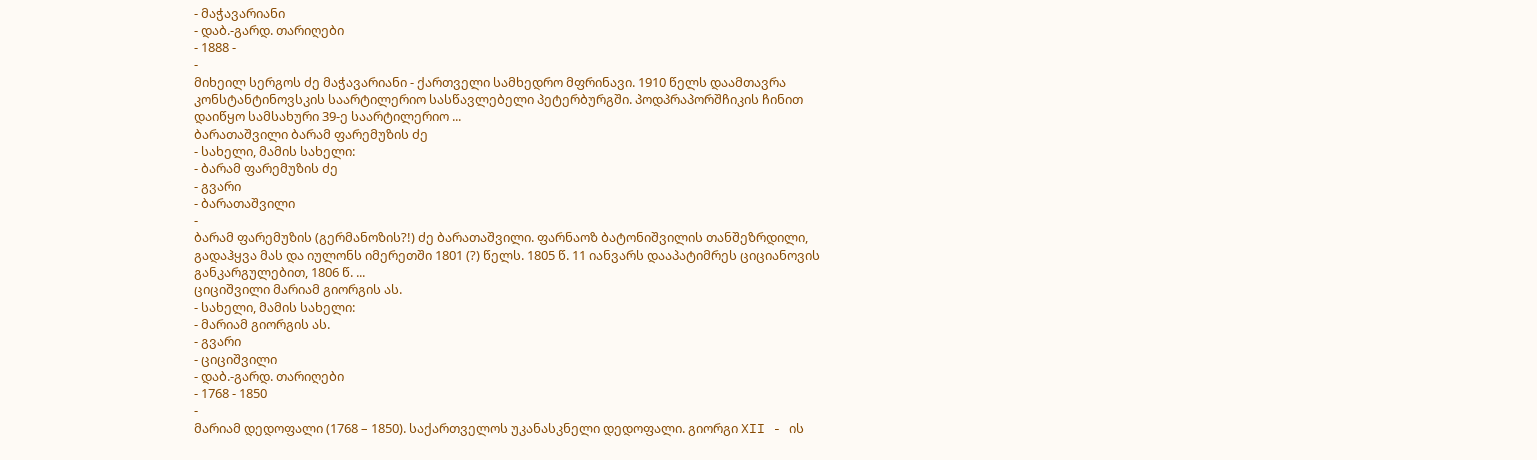- მაჭავარიანი
- დაბ.-გარდ. თარიღები
- 1888 -
-
მიხეილ სერგოს ძე მაჭავარიანი - ქართველი სამხედრო მფრინავი. 1910 წელს დაამთავრა კონსტანტინოვსკის საარტილერიო სასწავლებელი პეტერბურგში. პოდპრაპორშჩიკის ჩინით დაიწყო სამსახური 39-ე საარტილერიო ...
ბარათაშვილი ბარამ ფარემუზის ძე
- სახელი, მამის სახელი:
- ბარამ ფარემუზის ძე
- გვარი
- ბარათაშვილი
-
ბარამ ფარემუზის (გერმანოზის?!) ძე ბარათაშვილი. ფარნაოზ ბატონიშვილის თანშეზრდილი, გადაჰყვა მას და იულონს იმერეთში 1801 (?) წელს. 1805 წ. 11 იანვარს დააპატიმრეს ციციანოვის განკარგულებით, 1806 წ. ...
ციციშვილი მარიამ გიორგის ას.
- სახელი, მამის სახელი:
- მარიამ გიორგის ას.
- გვარი
- ციციშვილი
- დაბ.-გარდ. თარიღები
- 1768 - 1850
-
მარიამ დედოფალი (1768 – 1850). საქართველოს უკანასკნელი დედოფალი. გიორგი XII - ის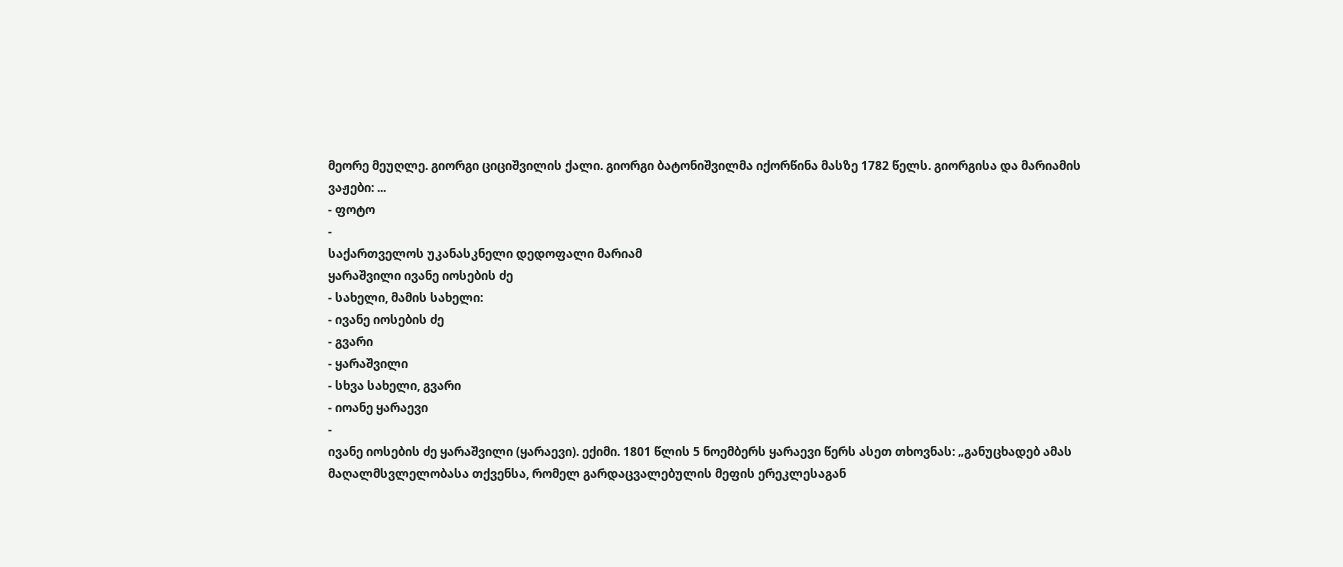მეორე მეუღლე. გიორგი ციციშვილის ქალი. გიორგი ბატონიშვილმა იქორწინა მასზე 1782 წელს. გიორგისა და მარიამის ვაჟები: ...
- ფოტო
-
საქართველოს უკანასკნელი დედოფალი მარიამ
ყარაშვილი ივანე იოსების ძე
- სახელი, მამის სახელი:
- ივანე იოსების ძე
- გვარი
- ყარაშვილი
- სხვა სახელი, გვარი
- იოანე ყარაევი
-
ივანე იოსების ძე ყარაშვილი (ყარაევი). ექიმი. 1801 წლის 5 ნოემბერს ყარაევი წერს ასეთ თხოვნას: „განუცხადებ ამას მაღალმსვლელობასა თქვენსა, რომელ გარდაცვალებულის მეფის ერეკლესაგან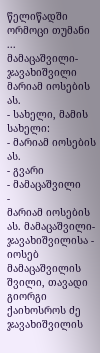წელიწადში ორმოცი თუმანი ...
მამაცაშვილი-ჯავახიშვილი მარიამ იოსების ას.
- სახელი, მამის სახელი:
- მარიამ იოსების ას.
- გვარი
- მამაცაშვილი
-
მარიამ იოსების ას. მამაცაშვილი-ჯავახიშვილისა - იოსებ მამაცაშვილის შვილი, თავადი გიორგი ქაიხოსროს ძე ჯავახიშვილის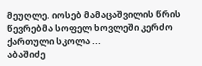მეუღლე. იოსებ მამაცაშვილის წრის წევრებმა სოფელ ხოვლეში კერძო ქართული სკოლა ...
აბაშიძე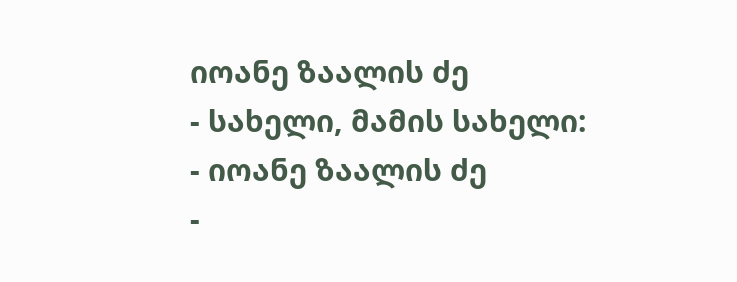იოანე ზაალის ძე
- სახელი, მამის სახელი:
- იოანე ზაალის ძე
-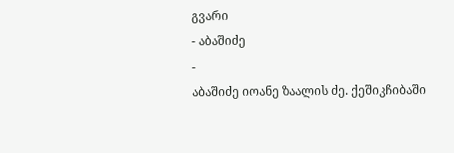გვარი
- აბაშიძე
-
აბაშიძე იოანე ზაალის ძე. ქეშიკჩიბაში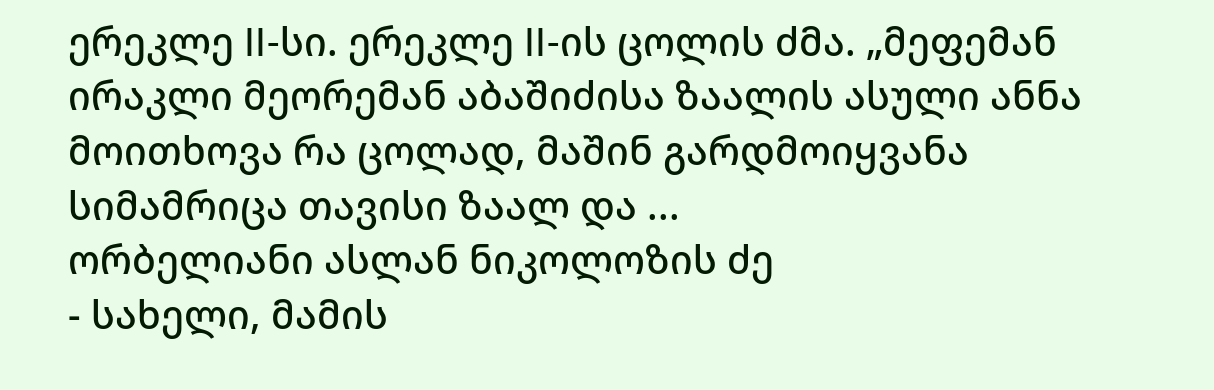ერეკლე II-სი. ერეკლე II-ის ცოლის ძმა. „მეფემან ირაკლი მეორემან აბაშიძისა ზაალის ასული ანნა მოითხოვა რა ცოლად, მაშინ გარდმოიყვანა სიმამრიცა თავისი ზაალ და ...
ორბელიანი ასლან ნიკოლოზის ძე
- სახელი, მამის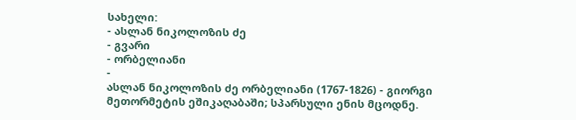სახელი:
- ასლან ნიკოლოზის ძე
- გვარი
- ორბელიანი
-
ასლან ნიკოლოზის ძე ორბელიანი (1767-1826) - გიორგი მეთორმეტის ეშიკაღაბაში; სპარსული ენის მცოდნე.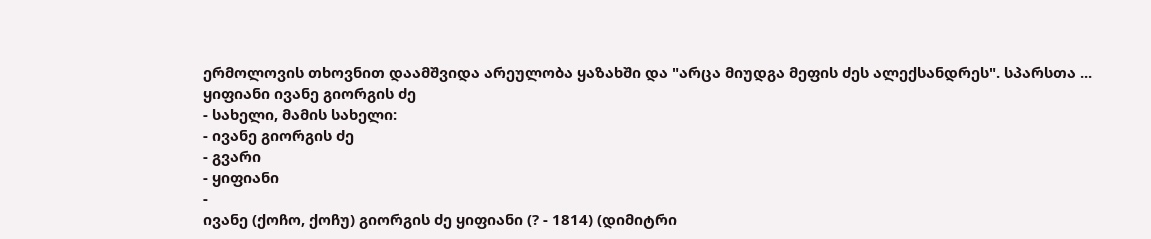ერმოლოვის თხოვნით დაამშვიდა არეულობა ყაზახში და "არცა მიუდგა მეფის ძეს ალექსანდრეს". სპარსთა ...
ყიფიანი ივანე გიორგის ძე
- სახელი, მამის სახელი:
- ივანე გიორგის ძე
- გვარი
- ყიფიანი
-
ივანე (ქოჩო, ქოჩუ) გიორგის ძე ყიფიანი (? - 1814) (დიმიტრი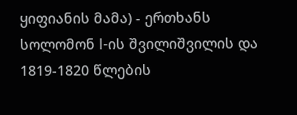ყიფიანის მამა) - ერთხანს სოლომონ I-ის შვილიშვილის და 1819-1820 წლების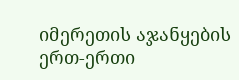იმერეთის აჯანყების ერთ-ერთი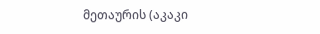მეთაურის (აკაკი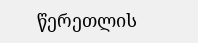წერეთლის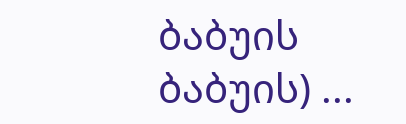ბაბუის ბაბუის) ...